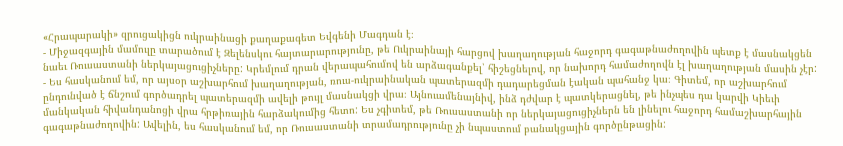«Հրապարակի» զրուցակիցն ուկրաինացի քաղաքագետ Եվգենի Մագդան է։
- Միջազգային մամուլը տարածում է Զելենսկու հայտարարությունը, թե Ուկրաինայի հարցով խաղաղության հաջորդ գագաթնաժողովին պետք է մասնակցեն նաեւ Ռուսաստանի ներկայացուցիչները: Կրեմլում դրան վերապահումով են արձագանքել՝ հիշեցնելով, որ նախորդ համաժողովն էլ խաղաղության մասին չէր:
- Ես հասկանում եմ, որ այսօր աշխարհում խաղաղության, ռուս-ուկրաինական պատերազմի դադարեցման էական պահանջ կա։ Գիտեմ, որ աշխարհում ընդունված է ճնշում գործադրել պատերազմի ավելի թույլ մասնակցի վրա։ Այնուամենայնիվ, ինձ դժվար է պատկերացնել, թե ինչպես դա կարվի Կիեւի մանկական հիվանդանոցի վրա հրթիռային հարձակումից հետո: Ես չգիտեմ, թե Ռուսաստանի որ ներկայացուցիչներն են լինելու հաջորդ համաշխարհային գագաթնաժողովին: Ավելին, ես հասկանում եմ, որ Ռուսաստանի տրամադրությունը չի նպաստում բանակցային գործընթացին: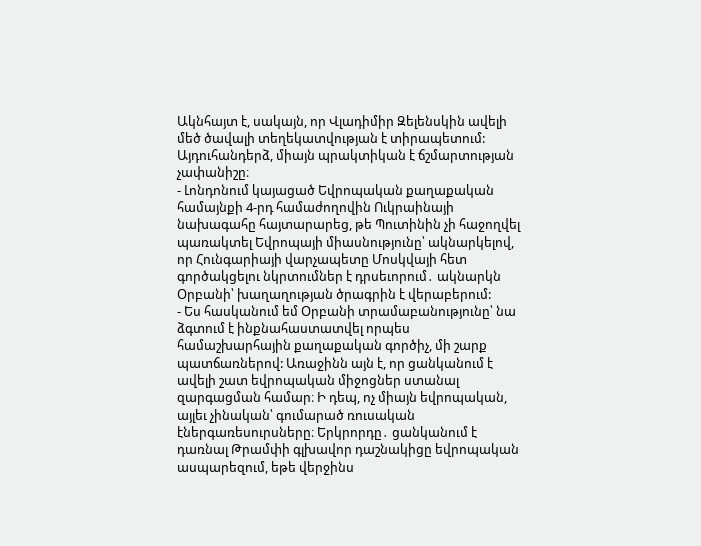Ակնհայտ է, սակայն, որ Վլադիմիր Զելենսկին ավելի մեծ ծավալի տեղեկատվության է տիրապետում: Այդուհանդերձ, միայն պրակտիկան է ճշմարտության չափանիշը։
- Լոնդոնում կայացած Եվրոպական քաղաքական համայնքի 4-րդ համաժողովին Ուկրաինայի նախագահը հայտարարեց, թե Պուտինին չի հաջողվել պառակտել Եվրոպայի միասնությունը՝ ակնարկելով, որ Հունգարիայի վարչապետը Մոսկվայի հետ գործակցելու նկրտումներ է դրսեւորում․ ակնարկն Օրբանի՝ խաղաղության ծրագրին է վերաբերում:
- Ես հասկանում եմ Օրբանի տրամաբանությունը՝ նա ձգտում է ինքնահաստատվել որպես համաշխարհային քաղաքական գործիչ, մի շարք պատճառներով: Առաջինն այն է, որ ցանկանում է ավելի շատ եվրոպական միջոցներ ստանալ զարգացման համար։ Ի դեպ, ոչ միայն եվրոպական, այլեւ չինական՝ գումարած ռուսական էներգառեսուրսները։ Երկրորդը․ ցանկանում է դառնալ Թրամփի գլխավոր դաշնակիցը եվրոպական ասպարեզում, եթե վերջինս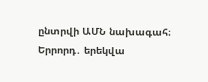ընտրվի ԱՄՆ նախագահ։ Երրորդ․ երեկվա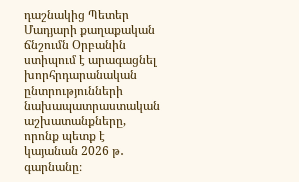դաշնակից Պետեր Մադյարի քաղաքական ճնշումն Օրբանին ստիպում է արագացնել խորհրդարանական ընտրությունների նախապատրաստական աշխատանքները, որոնք պետք է կայանան 2026 թ․ գարնանը։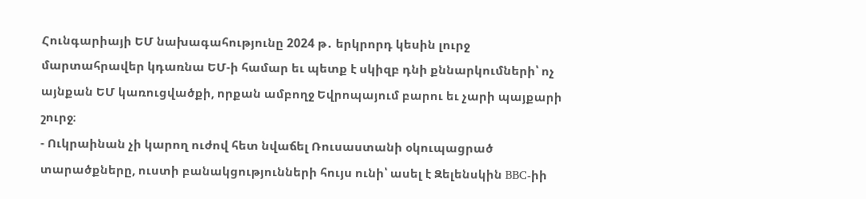Հունգարիայի ԵՄ նախագահությունը 2024 թ․ երկրորդ կեսին լուրջ մարտահրավեր կդառնա ԵՄ-ի համար եւ պետք է սկիզբ դնի քննարկումների՝ ոչ այնքան ԵՄ կառուցվածքի, որքան ամբողջ Եվրոպայում բարու եւ չարի պայքարի շուրջ։
- Ուկրաինան չի կարող ուժով հետ նվաճել Ռուսաստանի օկուպացրած տարածքները, ուստի բանակցությունների հույս ունի՝ ասել է Զելենսկին BBC-իի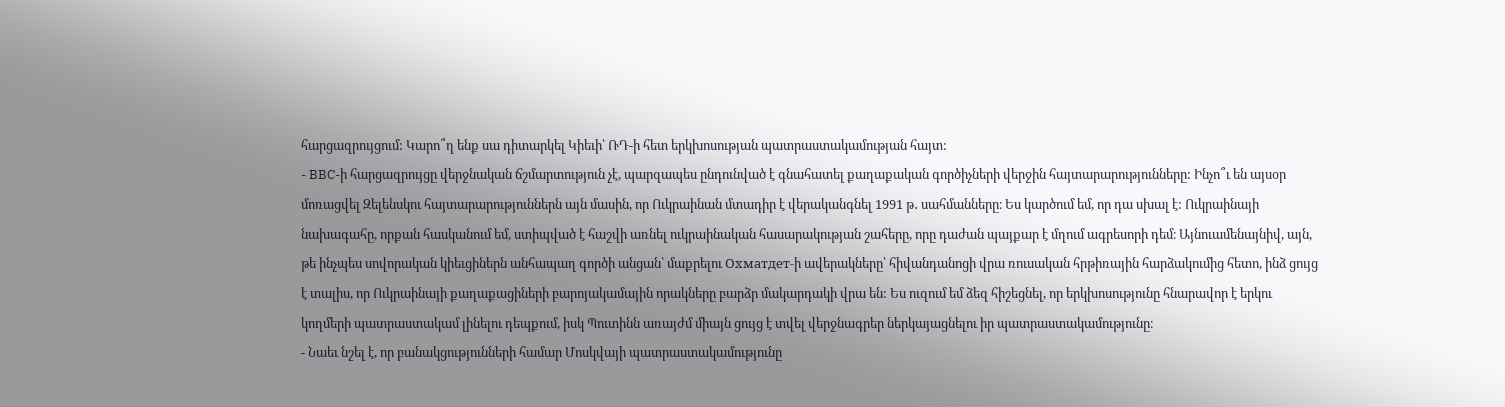հարցազրույցում: Կարո՞ղ ենք սա դիտարկել Կիեւի՝ ՌԴ-ի հետ երկխոսության պատրաստակամության հայտ:
- BBC-ի հարցազրույցը վերջնական ճշմարտություն չէ, պարզապես ընդունված է գնահատել քաղաքական գործիչների վերջին հայտարարությունները: Ինչո՞ւ են այսօր մոռացվել Զելենսկու հայտարարություններն այն մասին, որ Ուկրաինան մտադիր է վերականգնել 1991 թ․ սահմանները։ Ես կարծում եմ, որ դա սխալ է: Ուկրաինայի նախագահը, որքան հասկանում եմ, ստիպված է հաշվի առնել ուկրաինական հասարակության շահերը, որը դաժան պայքար է մղում ագրեսորի դեմ։ Այնուամենայնիվ, այն, թե ինչպես սովորական կիեւցիներն անհապաղ գործի անցան՝ մաքրելու Охматдет-ի ավերակները՝ հիվանդանոցի վրա ռուսական հրթիռային հարձակումից հետո, ինձ ցույց է տալիս, որ Ուկրաինայի քաղաքացիների բարոյակամային որակները բարձր մակարդակի վրա են: Ես ուզում եմ ձեզ հիշեցնել, որ երկխոսությունը հնարավոր է երկու կողմերի պատրաստակամ լինելու դեպքում, իսկ Պուտինն առայժմ միայն ցույց է տվել վերջնագրեր ներկայացնելու իր պատրաստակամությունը։
- Նաեւ նշել է, որ բանակցությունների համար Մոսկվայի պատրաստակամությունը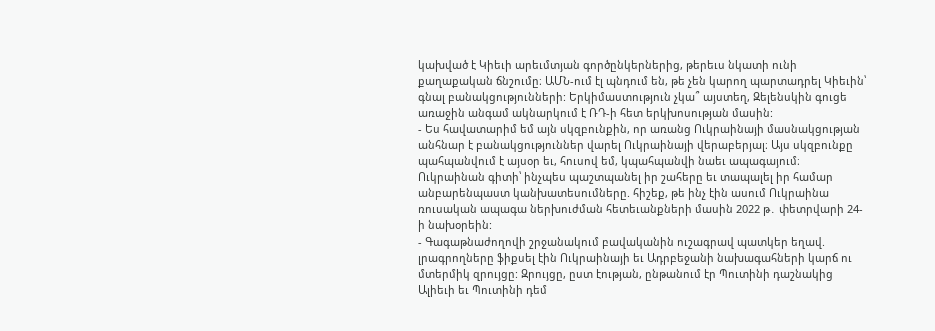կախված է Կիեւի արեւմտյան գործընկերներից, թերեւս նկատի ունի քաղաքական ճնշումը։ ԱՄՆ-ում էլ պնդում են, թե չեն կարող պարտադրել Կիեւին՝ գնալ բանակցությունների: Երկիմաստություն չկա՞ այստեղ, Զելենսկին գուցե առաջին անգամ ակնարկում է ՌԴ-ի հետ երկխոսության մասին:
- Ես հավատարիմ եմ այն սկզբունքին, որ առանց Ուկրաինայի մասնակցության անհնար է բանակցություններ վարել Ուկրաինայի վերաբերյալ։ Այս սկզբունքը պահպանվում է այսօր եւ, հուսով եմ, կպահպանվի նաեւ ապագայում։ Ուկրաինան գիտի՝ ինչպես պաշտպանել իր շահերը եւ տապալել իր համար անբարենպաստ կանխատեսումները. հիշեք, թե ինչ էին ասում Ուկրաինա ռուսական ապագա ներխուժման հետեւանքների մասին 2022 թ․ փետրվարի 24-ի նախօրեին:
- Գագաթնաժողովի շրջանակում բավականին ուշագրավ պատկեր եղավ. լրագրողները ֆիքսել էին Ուկրաինայի եւ Ադրբեջանի նախագահների կարճ ու մտերմիկ զրույցը: Զրույցը, ըստ էության, ընթանում էր Պուտինի դաշնակից Ալիեւի եւ Պուտինի դեմ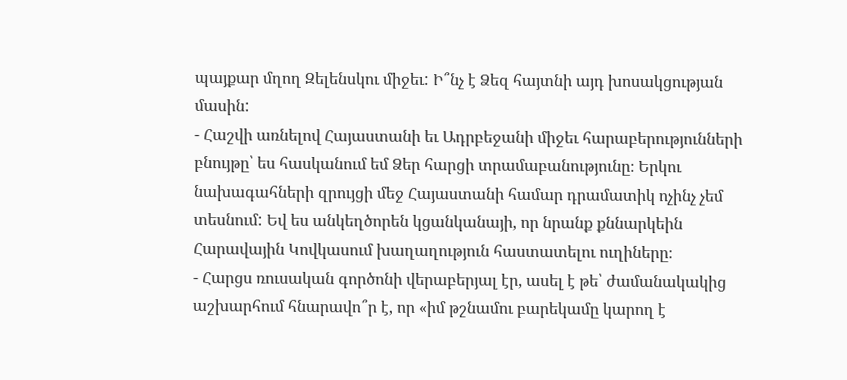պայքար մղող Զելենսկու միջեւ: Ի՞նչ է Ձեզ հայտնի այդ խոսակցության մասին:
- Հաշվի առնելով Հայաստանի եւ Ադրբեջանի միջեւ հարաբերությունների բնույթը՝ ես հասկանում եմ Ձեր հարցի տրամաբանությունը։ Երկու նախագահների զրույցի մեջ Հայաստանի համար դրամատիկ ոչինչ չեմ տեսնում: Եվ ես անկեղծորեն կցանկանայի, որ նրանք քննարկեին Հարավային Կովկասում խաղաղություն հաստատելու ուղիները։
- Հարցս ռուսական գործոնի վերաբերյալ էր, ասել է թե՝ ժամանակակից աշխարհում հնարավո՞ր է, որ «իմ թշնամու բարեկամը կարող է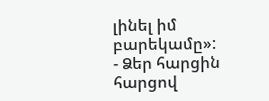լինել իմ բարեկամը»:
- Ձեր հարցին հարցով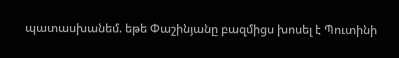պատասխանեմ. եթե Փաշինյանը բազմիցս խոսել է Պուտինի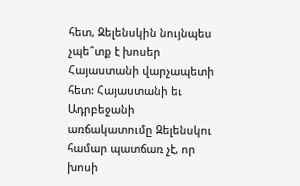հետ, Զելենսկին նույնպես չպե՞տք է խոսեր Հայաստանի վարչապետի հետ: Հայաստանի եւ Ադրբեջանի առճակատումը Զելենսկու համար պատճառ չէ, որ խոսի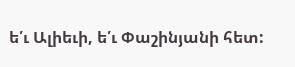ե՛ւ Ալիեւի, ե՛ւ Փաշինյանի հետ: